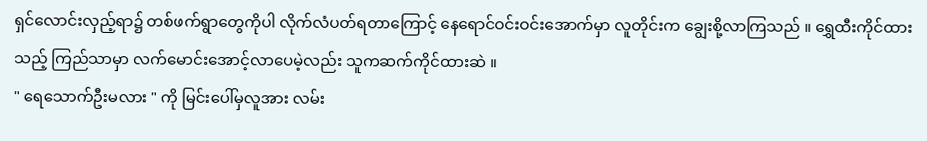ရှင်လောင်းလှည့်ရာ၌ တစ်ဖက်ရွာတွေကိုပါ လိုက်လံပတ်ရတာကြောင့် နေရောင်ဝင်းဝင်းအောက်မှာ လူတိုင်းက ချွေးစို့လာကြသည် ။ ရွှေထီးကိုင်ထားသည့် ကြည်သာမှာ လက်မောင်းအောင့်လာပေမဲ့လည်း သူကဆက်ကိုင်ထားဆဲ ။
" ရေသောက်ဦးမလား " ကို မြင်းပေါ်မှလူအား လမ်း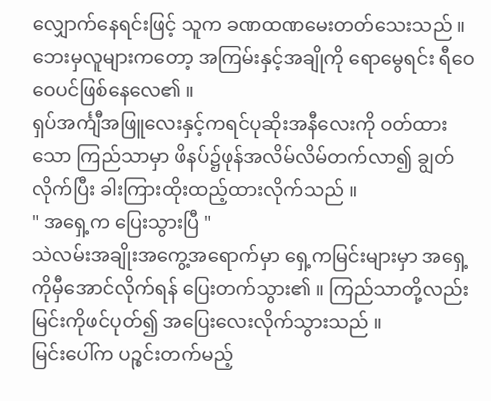လျှောက်နေရင်းဖြင့် သူက ခဏထဏမေးတတ်သေးသည် ။ ဘေးမှလူများကတော့ အကြမ်းနှင့်အချိုကို ရောမွေရင်း ရီဝေဝေပင်ဖြစ်နေလေ၏ ။
ရှပ်အင်္ကျီအဖြူလေးနှင့်ကရင်ပုဆိုးအနီလေးကို ဝတ်ထားသော ကြည်သာမှာ ဖိနပ်၌ဖုန်အလိမ်လိမ်တက်လာ၍ ချွတ်လိုက်ပြီး ခါးကြားထိုးထည့်ထားလိုက်သည် ။
" အရှေ့က ပြေးသွားပြီ "
သဲလမ်းအချိုးအကွေ့အရောက်မှာ ရှေ့ကမြင်းများမှာ အရှေ့ကိုမှီအောင်လိုက်ရန် ပြေးတက်သွား၏ ။ ကြည်သာတို့လည်း မြင်းကိုဖင်ပုတ်၍ အပြေးလေးလိုက်သွားသည် ။
မြင်းပေါ်က ပဉ္စင်းတက်မည့်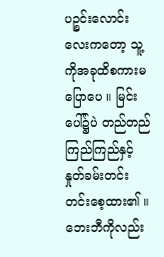ပဉ္စင်းလောင်းလေးကတော့ သူ့ကိုအခုထိစကားမပြောပေ ။ မြင်းပေါ်၌ပဲ တည်တည်ကြည်ကြည်နှင့်နှုတ်ခမ်းတင်းတင်းစေ့ထား၏ ။ ဘေးဘီကိုလည်း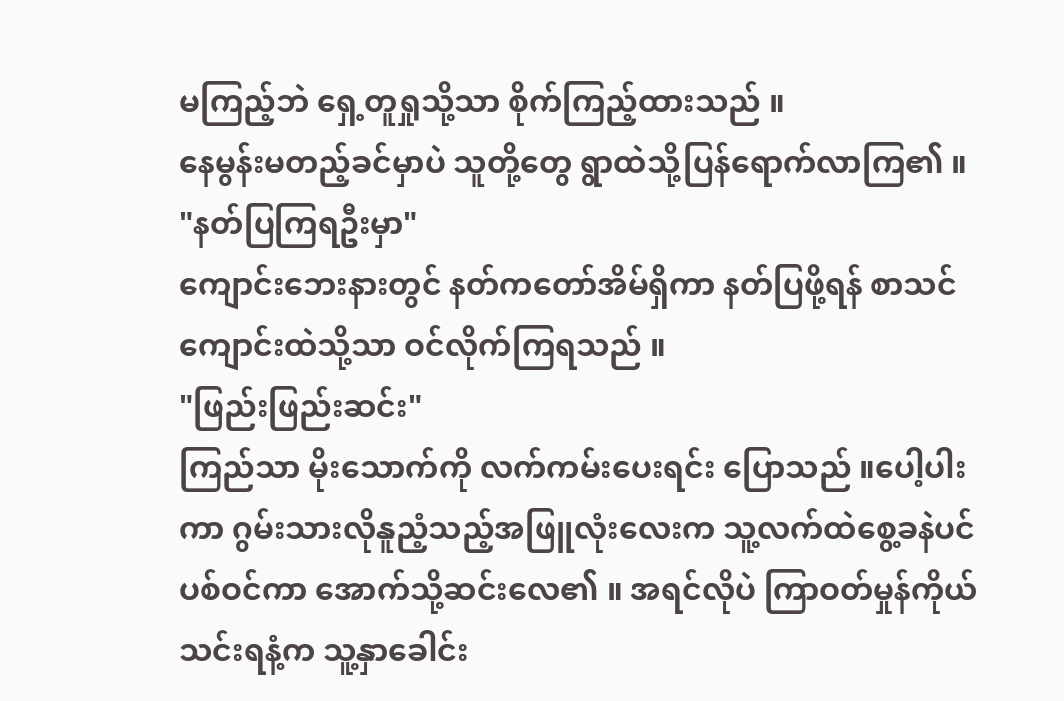မကြည့်ဘဲ ရှေ့တူရှုသို့သာ စိုက်ကြည့်ထားသည် ။
နေမွန်းမတည့်ခင်မှာပဲ သူတို့တွေ ရွာထဲသို့ပြန်ရောက်လာကြ၏ ။
"နတ်ပြကြရဦးမှာ"
ကျောင်းဘေးနားတွင် နတ်ကတော်အိမ်ရှိကာ နတ်ပြဖို့ရန် စာသင်ကျောင်းထဲသို့သာ ဝင်လိုက်ကြရသည် ။
"ဖြည်းဖြည်းဆင်း"
ကြည်သာ မိုးသောက်ကို လက်ကမ်းပေးရင်း ပြောသည် ။ပေါ့ပါးကာ ဂွမ်းသားလိုနူညံ့သည့်အဖြူလုံးလေးက သူ့လက်ထဲစွေ့ခနဲပင်ပစ်ဝင်ကာ အောက်သို့ဆင်းလေ၏ ။ အရင်လိုပဲ ကြာဝတ်မှုန်ကိုယ်သင်းရနံ့က သူ့နှာခေါင်း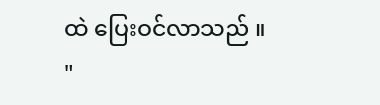ထဲ ပြေးဝင်လာသည် ။
"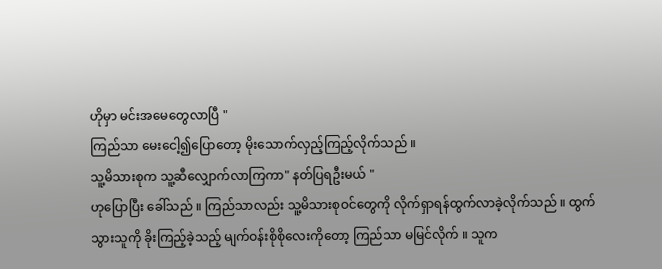ဟိုမှာ မင်းအမေတွေလာပြီ "
ကြည်သာ မေးငေါ့၍ပြောတော့ မိုးသောက်လှည့်ကြည့်လိုက်သည် ။
သူ့မိသားစုက သူ့ဆီလျှောက်လာကြကာ" နတ်ပြရဦးမယ် "
ဟုပြောပြီး ခေါ်သည် ။ ကြည်သာလည်း သူ့မိသားစုဝင်တွေကို လိုက်ရှာရန်ထွက်လာခဲ့လိုက်သည် ။ ထွက်သွားသူကို ခိုးကြည့်ခဲ့သည့် မျက်ဝန်းစိုစိုလေးကိုတော့ ကြည်သာ မမြင်လိုက် ။ သူက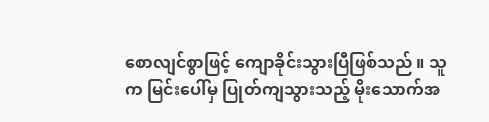စောလျင်စွာဖြင့် ကျောခိုင်းသွားပြီဖြစ်သည် ။ သူက မြင်းပေါ်မှ ပြုတ်ကျသွားသည့် မိုးသောက်အ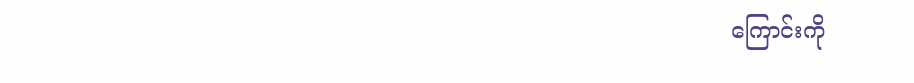ကြောင်းကို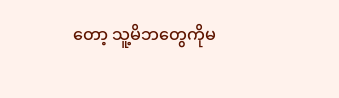တော့ သူ့မိဘတွေကိုမ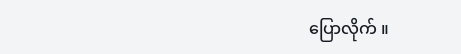ပြောလိုက် ။